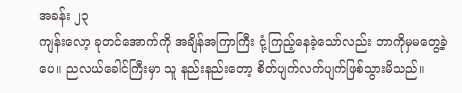အခန်း ၂၃
ကျန်းလော့ ခုတင်အောက်ကို အချိန်အကြာကြီး ငုံ့ကြည့်နေခဲ့သော်လည်း ဘာကိုမှမတွေ့ခဲ့ပေ။ ညလယ်ခေါင်ကြီးမှာ သူ နည်းနည်းတော့ စိတ်ပျက်လက်ပျက်ဖြစ်သွားမိသည်။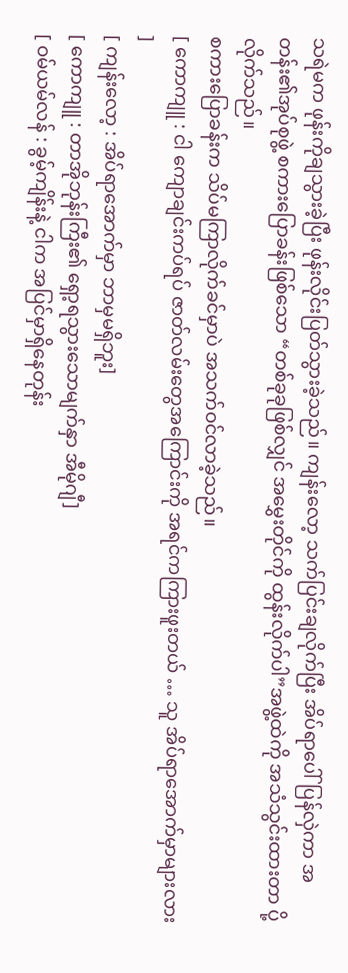သရဲမက ဖုန်းကိုချသွားခဲ့ပြီး ဖုန်းလိုင်းပြတ်သွားခဲ့သည်။ ကျန်းလော့ သက်ပြင်းချလိုက်ပြီး အိပ်ရာပေါ်ပြန်လှဲကာ အတန်း၏အုပ်စုဖွဲ့ စကားပြောခန်းဖြစ်သော “တစ်ခုခုဖြစ်လျှင် အမွှေးတိုင်ကို ထွန်းလိုက်ပါ”အဖွဲ့ထဲကို အသံသွင်းထားတာ ပို့လိုက်သည်။
စကားပြောခန်းက သိပ်မကြာလိုက်ခင်မှာပဲ အသက်ဝင်လာခဲ့သည်။
[ ကောကျူ : ငါ ကျောချင်းကပ်ရပ် ဇာတ်လမ်းတွေအကြောင်းကို အရင်ကကြားဖူးတယ် … သူ အိပ်ရာအောက်မှာများလား ]
[ ကျန်းလော့ : အိပ်ရာအောက်မှာ ဘာမှမရှိဘူး]
[ ကောကျူ : တာအိုဘုန်းကြီး၏ ရှော့ရသွားသောမျက်နှာ အီမိုဂျီ]
[ ဝမ်ယမ်လန် : ခွမ့်ကျိန်းနဲ့ ငါက အပြင်မှာရှိနေတုန်း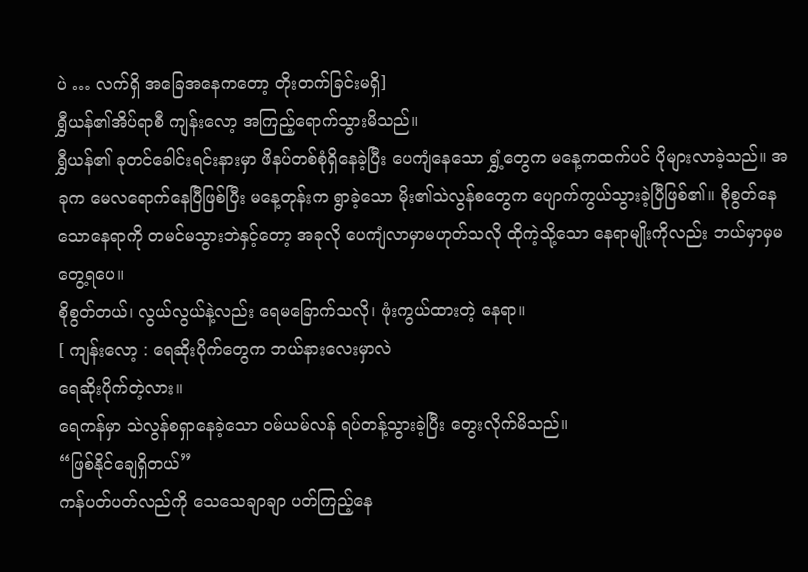ပဲ … လက်ရှိ အခြေအနေကတော့ တိုးတက်ခြင်းမရှိ]
ရွှီယန်၏အိပ်ရာစီ ကျန်းလော့ အကြည့်ရောက်သွားမိသည်။
ရွှီယန်၏ ခုတင်ခေါင်းရင်းနားမှာ ဖိနပ်တစ်စုံရှိနေခဲ့ပြီး ပေကျံနေသော ရွှံ့တွေက မနေ့ကထက်ပင် ပိုများလာခဲ့သည်။ အခုက မေလရောက်နေပြီဖြစ်ပြီး မနေ့တုန်းက ရွာခဲ့သော မိုး၏သဲလွန်စတွေက ပျောက်ကွယ်သွားခဲ့ပြီဖြစ်၏။ စိုစွတ်နေသောနေရာကို တမင်မသွားဘဲနှင့်တော့ အခုလို ပေကျံလာမှာမဟုတ်သလို ထိုကဲ့သို့သော နေရာမျိုးကိုလည်း ဘယ်မှာမှမတွေ့ရပေ။
စိုစွတ်တယ်၊ လွယ်လွယ်နဲ့လည်း ရေမခြောက်သလို၊ ဖုံးကွယ်ထားတဲ့ နေရာ။
[ ကျန်းလော့ : ရေဆိုးပိုက်တွေက ဘယ်နားလေးမှာလဲ
ရေဆိုးပိုက်တဲ့လား။
ရေကန်မှာ သဲလွန်စရှာနေခဲ့သော ဝမ်ယမ်လန် ရပ်တန့်သွားခဲ့ပြီး တွေးလိုက်မိသည်။
“ဖြစ်နိုင်ချေရှိတယ်”
ကန်ပတ်ပတ်လည်ကို သေသေချာချာ ပတ်ကြည့်နေ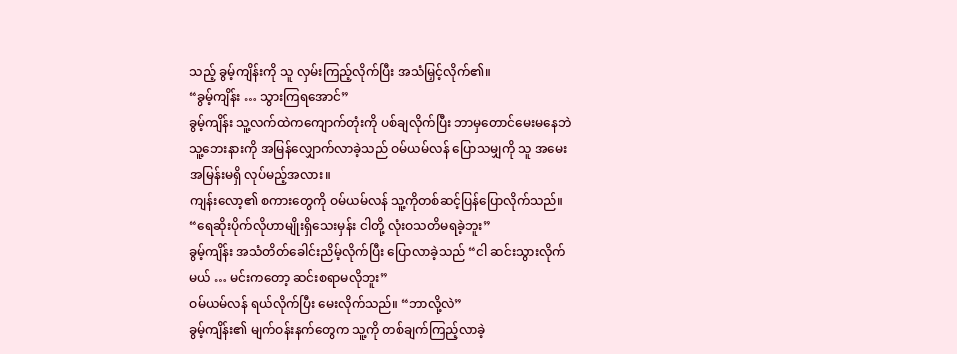သည့် ခွမ့်ကျိန်းကို သူ လှမ်းကြည့်လိုက်ပြီး အသံမြှင့်လိုက်၏။
“ခွမ့်ကျိန်း … သွားကြရအောင်”
ခွမ့်ကျိန်း သူ့လက်ထဲကကျောက်တုံးကို ပစ်ချလိုက်ပြီး ဘာမှတောင်မေးမနေဘဲ သူ့ဘေးနားကို အမြန်လျှောက်လာခဲ့သည် ဝမ်ယမ်လန် ပြောသမျှကို သူ အမေးအမြန်းမရှိ လုပ်မည့်အလား။
ကျန်းလော့၏ စကားတွေကို ဝမ်ယမ်လန် သူ့ကိုတစ်ဆင့်ပြန်ပြောလိုက်သည်။
“ရေဆိုးပိုက်လိုဟာမျိုးရှိသေးမှန်း ငါတို့ လုံးဝသတိမရခဲ့ဘူး”
ခွမ့်ကျိန်း အသံတိတ်ခေါင်းညိမ့်လိုက်ပြီး ပြောလာခဲ့သည် “ငါ ဆင်းသွားလိုက်မယ် … မင်းကတော့ ဆင်းစရာမလိုဘူး”
ဝမ်ယမ်လန် ရယ်လိုက်ပြီး မေးလိုက်သည်။ “ဘာလို့လဲ”
ခွမ့်ကျိန်း၏ မျက်ဝန်းနက်တွေက သူ့ကို တစ်ချက်ကြည့်လာခဲ့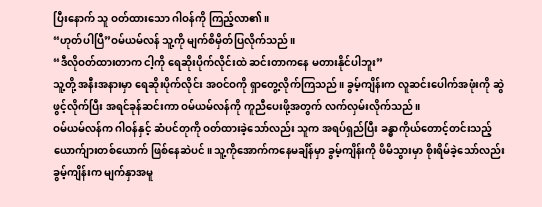ပြီးနောက် သူ ဝတ်ထားသော ဂါဝန်ကို ကြည့်လာ၏။
“ဟုတ်ပါပြီ”ဝမ်ယမ်လန် သူ့ကို မျက်စိမှိတ်ပြလိုက်သည်။
“ဒီလိုဝတ်ထားတာက ငါ့ကို ရေဆိုးပိုက်လိုင်းထဲ ဆင်းတာကနေ မတားနိုင်ပါဘူး”
သူ့တို့ အနီးအနားမှာ ရေဆိုးပိုက်လိုင်း အဝင်ဝကို ရှာတွေ့လိုက်ကြသည်။ ခွမ့်ကျိန်းက လူဆင်းပေါက်အဖုံးကို ဆွဲဖွင့်လိုက်ပြီး အရင်ခုန်ဆင်းကာ ဝမ်ယမ်လန်ကို ကူညီပေးဖို့အတွက် လက်လှမ်းလိုက်သည်။
ဝမ်ယမ်လန်က ဂါဝန်နှင့် ဆံပင်တုကို ဝတ်ထားခဲ့သော်လည်း သူက အရပ်ရှည်ပြီး ခန္ဓာကိုယ်တောင့်တင်းသည့် ယောက်ျားတစ်ယောက် ဖြစ်နေဆဲပင်။ သူ့ကိုအောက်ကနေမချိန်မှာ ခွမ့်ကျိန်းကို ဖိမိသွားမှာ စိုးရိမ်ခဲ့သော်လည်း ခွမ့်ကျိန်းက မျက်နှာအမူ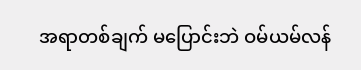အရာတစ်ချက် မပြောင်းဘဲ ဝမ်ယမ်လန်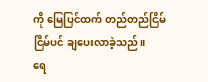ကို မြေပြင်ထက် တည်တည်ငြိမ်ငြိမ်ပင် ချပေးလာခဲ့သည်။
ရေ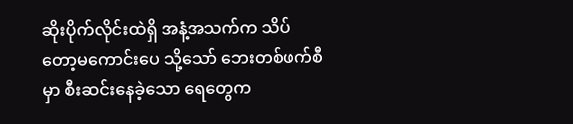ဆိုးပိုက်လိုင်းထဲရှိ အနံ့အသက်က သိပ်တော့မကောင်းပေ သို့သော် ဘေးတစ်ဖက်စီမှာ စီးဆင်းနေခဲ့သော ရေတွေက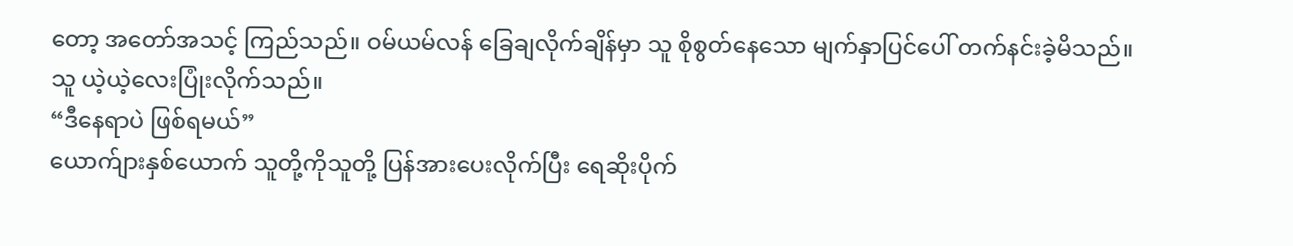တော့ အတော်အသင့် ကြည်သည်။ ဝမ်ယမ်လန် ခြေချလိုက်ချိန်မှာ သူ စိုစွတ်နေသော မျက်နှာပြင်ပေါ် တက်နင်းခဲ့မိသည်။
သူ ယဲ့ယဲ့လေးပြုံးလိုက်သည်။
“ဒီနေရာပဲ ဖြစ်ရမယ်”
ယောက်ျားနှစ်ယောက် သူတို့ကိုသူတို့ ပြန်အားပေးလိုက်ပြီး ရေဆိုးပိုက်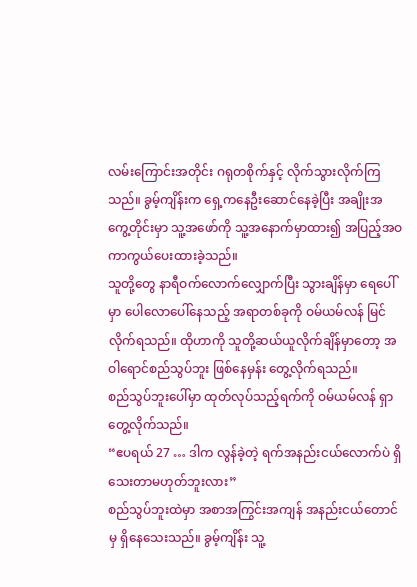လမ်းကြောင်းအတိုင်း ဂရုတစိုက်နှင့် လိုက်သွားလိုက်ကြသည်။ ခွမ့်ကျိန်းက ရှေ့ကနေဦးဆောင်နေခဲ့ပြီး အချိုးအကွေ့တိုင်းမှာ သူ့အဖော်ကို သူ့အနောက်မှာထား၍ အပြည့်အဝ ကာကွယ်ပေးထားခဲ့သည်။
သူတို့တွေ နာရီဝက်လောက်လျှောက်ပြီး သွားချိန်မှာ ရေပေါ်မှာ ပေါလောပေါ်နေသည့် အရာတစ်ခုကို ဝမ်ယမ်လန် မြင်လိုက်ရသည်။ ထိုဟာကို သူတို့ဆယ်ယူလိုက်ချိန်မှာတော့ အဝါရောင်စည်သွပ်ဘူး ဖြစ်နေမှန်း တွေ့လိုက်ရသည်။
စည်သွပ်ဘူးပေါ်မှာ ထုတ်လုပ်သည့်ရက်ကို ဝမ်ယမ်လန် ရှာတွေ့လိုက်သည်။
“ဧပရယ် 27 … ဒါက လွန်ခဲ့တဲ့ ရက်အနည်းငယ်လောက်ပဲ ရှိသေးတာမဟုတ်ဘူးလား”
စည်သွပ်ဘူးထဲမှာ အစာအကြွင်းအကျန် အနည်းငယ်တောင်မှ ရှိနေသေးသည်။ ခွမ့်ကျိန်း သူ့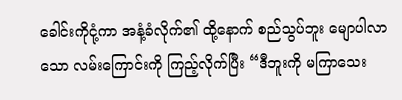ခေါင်းကိုငုံ့ကာ အနံ့ခံလိုက်၏ ထို့နောက် စည်သွပ်ဘူး မျောပါလာသော လမ်းကြောင်းကို ကြည့်လိုက်ပြီး “ဒီဘူးကို မကြာသေး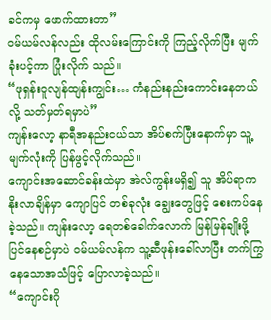ခင်ကမှ ဖောက်ထားတာ”
ဝမ်ယမ်လန်လည်း ထိုလမ်းကြောင်းကို ကြည့်လိုက်ပြီး မျက်ခုံးပင့်ကာ ပြုံးလိုက် သည်။
“ဖုရှန်းဝူလျန်ထျန်းကျွင်း… ကံနည်းနည်းကောင်းနေတယ်လို့ သတ်မှတ်ရမှာပဲ”
ကျန်းလော့ နာရီအနည်းငယ်သာ အိပ်စက်ပြီးနောက်မှာ သူ့မျက်လုံးကို ပြန်ဖွင့်လိုက်သည်။
ကျောင်းအဆောင်ခန်းထဲမှာ အဲလ်ကွန်းမရှိ၍ သူ အိပ်ရာက နိုးလာချိန်မှာ ကျောပြင် တစ်ခုလုံး ချွေးတွေဖြင့် စေးကပ်နေခဲ့သည်။ ကျန်းလော့ ရေတစ်ခေါက်လောက် မြန်မြန်ချိုးဖို့ ပြင်နေစဉ်မှာပဲ ဝမ်ယမ်လန်က သူ့ဆီဖုန်းခေါ်လာပြီး တက်ကြွနေသောအသံဖြင့် ပြောလာခဲ့သည်။
“ကျောင်းဂို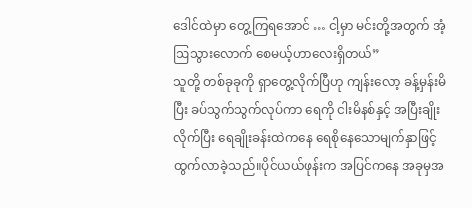ဒေါင်ထဲမှာ တွေ့ကြရအောင် … ငါ့မှာ မင်းတို့အတွက် အံ့ဩသွားလောက် စေမယ့်ဟာလေးရှိတယ်”
သူတို့ တစ်ခုခုကို ရှာတွေ့လိုက်ပြီဟု ကျန်းလော့ ခန့်မှန်းမိပြီး ခပ်သွက်သွက်လုပ်ကာ ရေကို ငါးမိနစ်နှင့် အပြီးချိုးလိုက်ပြီး ရေချိုးခန်းထဲကနေ ရေစိုနေသောမျက်နှာဖြင့် ထွက်လာခဲ့သည်။ပိုင်ယယ်ဖုန်းက အပြင်ကနေ အခုမှအ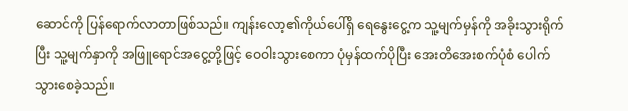ဆောင်ကို ပြန်ရောက်လာတာဖြစ်သည်။ ကျန်းလော့၏ကိုယ်ပေါ်ရှိ ရေနွေးငွေ့က သူ့မျက်မှန်ကို အခိုးသွားရိုက်ပြီး သူ့မျက်နှာကို အဖြူရောင်အငွေ့တို့ဖြင့် ဝေဝါးသွားစေကာ ပုံမှန်ထက်ပိုပြီး အေးတိအေးစက်ပုံစံ ပေါက်သွားစေခဲ့သည်။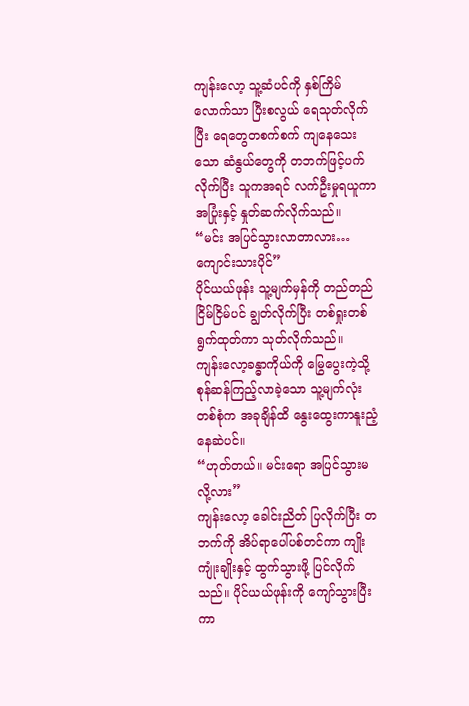ကျန်းလော့ သူ့ဆံပင်ကို နှစ်ကြိမ်လောက်သာ ပြီးစလွယ် ရေသုတ်လိုက်ပြီး ရေတွေတစက်စက် ကျနေသေးသော ဆံနွယ်တွေကို တဘက်ဖြင့်ပက်လိုက်ပြီး သူကအရင် လက်ဦးမှုရယူကာ အပြုံးနှင့် နှုတ်ဆက်လိုက်သည်။
“မင်း အပြင်သွားလာတာလား… ကျောင်းသားပိုင်”
ပိုင်ယယ်ဖုန်း သူ့မျက်မှန်ကို တည်တည်ငြိမ်ငြိမ်ပင် ချွတ်လိုက်ပြီး တစ်ရှုးတစ်ရွက်ထုတ်ကာ သုတ်လိုက်သည်။
ကျန်းလော့ခန္ဓာကိုယ်ကို မြွေပွေးကဲ့သို့ စုန်ဆန်ကြည့်လာခဲ့သော သူ့မျက်လုံးတစ်စုံက အခုချိန်ထိ နွေးထွေးကာနူးညံ့နေဆဲပင်။
“ဟုတ်တယ်။ မင်းရော အပြင်သွားမလို့လား”
ကျန်းလော့ ခေါင်းညိတ် ပြလိုက်ပြီး တဘက်ကို အိပ်ရာပေါ်ပစ်တင်ကာ ကျိုးကျုံးချိုးနှင့် ထွက်သွားဖို့ ပြင်လိုက်သည်။ ပိုင်ယယ်ဖုန်းကို ကျော်သွားပြီးကာ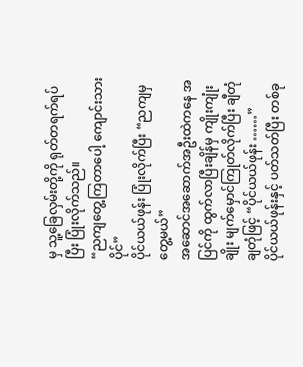မှ သူ့ခြေလှမ်းတို့ကို ရုတ်တရက်ရပ်ပြီး ပြုံးလိုက်သည်။
“ညကျတွေ့ကြတာပေါ့ ကျောင်းသားပိုင်”
ပိုင်ယယ်ဖုန်း ပြုံးလိုက်ပြီး “ညကျမှ တွေ့မယ်”
အဆောင်အဆောက်အဦးထဲကနေ အပြင်ကို ထွက်လာပြီးချိန်မှ ကျိုးကျုံးချိုး မျက်မှောင်ကြုတ်လိုက်ပြီး ချီတုံချတုံဖြင့် “ပိုင်ယယ်ဖုန်း ……”
ပိုင်ယယ်ဖုန်းနှင့် ပတ်သတ်ပြီး တစ်ခု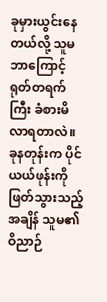ခုမှားယွင်းနေတယ်လို့ သူမ ဘာကြောင့် ရုတ်တရက်ကြီး ခံစားမိလာရတာလဲ။ ခုနတုန်းက ပိုင်ယယ်ဖုန်းကို ဖြတ်သွားသည့်အချိန် သူမ၏ဝိညာဉ်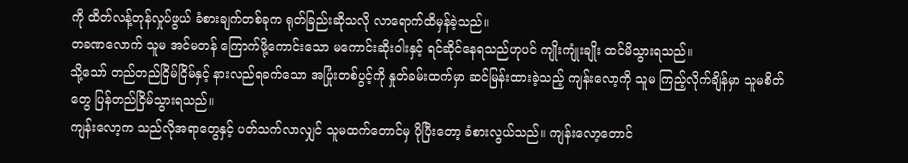ကို ထိတ်လန့်တုန်လှုပ်ဖွယ် ခံစားချက်တစ်ခုက ရုတ်ခြည်းဆိုသလို လာရောက်ထိမှန်ခဲ့သည်။
တခဏလောက် သူမ အင်မတန် ကြောက်ဖို့ကောင်းသော မကောင်းဆိုးဝါးနှင့် ရင်ဆိုင်နေရသည်ဟုပင် ကျိုးကျုံးချိုး ထင်မိသွားရသည်။
သို့သော် တည်တည်ငြိမ်ငြိမ်နှင့် နားလည်ရခက်သော အပြုံးတစ်ပွင့်ကို နှုတ်ခမ်းထက်မှာ ဆင်မြန်းထားခဲ့သည့် ကျန်းလော့ကို သူမ ကြည့်လိုက်ချိန်မှာ သူမစိတ်တွေ ပြန်တည်ငြိမ်သွားရသည်။
ကျန်းလော့က သည်လိုအရာတွေနှင့် ပတ်သက်လာလျှင် သူမထက်တောင်မှ ပိုပြီးတော့ ခံစားလွယ်သည်။ ကျန်းလော့တောင်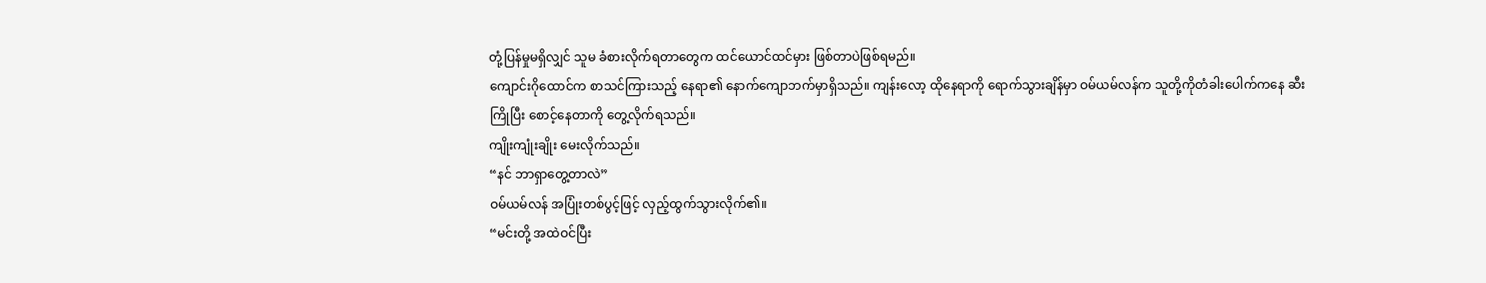တုံ့ပြန်မှုမရှိလျှင် သူမ ခံစားလိုက်ရတာတွေက ထင်ယောင်ထင်မှား ဖြစ်တာပဲဖြစ်ရမည်။
ကျောင်းဂိုထောင်က စာသင်ကြားသည့် နေရာ၏ နောက်ကျောဘက်မှာရှိသည်။ ကျန်းလော့ ထိုနေရာကို ရောက်သွားချိန်မှာ ဝမ်ယမ်လန်က သူတို့ကိုတံခါးပေါက်ကနေ ဆီးကြိုပြီး စောင့်နေတာကို တွေ့လိုက်ရသည်။
ကျိုးကျုံးချိုး မေးလိုက်သည်။
“နင် ဘာရှာတွေ့တာလဲ”
ဝမ်ယမ်လန် အပြုံးတစ်ပွင့်ဖြင့် လှည့်ထွက်သွားလိုက်၏။
“မင်းတို့ အထဲဝင်ပြီး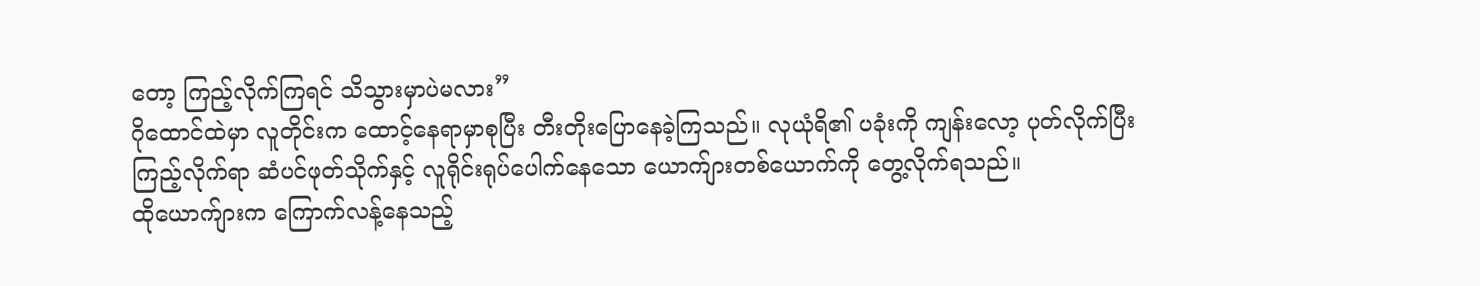တော့ ကြည့်လိုက်ကြရင် သိသွားမှာပဲမလား”
ဂိုထောင်ထဲမှာ လူတိုင်းက ထောင့်နေရာမှာစုပြီး တီးတိုးပြောနေခဲ့ကြသည်။ လုယုံရိ၏ ပခုံးကို ကျန်းလော့ ပုတ်လိုက်ပြီး ကြည့်လိုက်ရာ ဆံပင်ဖုတ်သိုက်နှင့် လူရိုင်းရုပ်ပေါက်နေသော ယောက်ျားတစ်ယောက်ကို တွေ့လိုက်ရသည်။
ထိုယောက်ျားက ကြောက်လန့်နေသည့်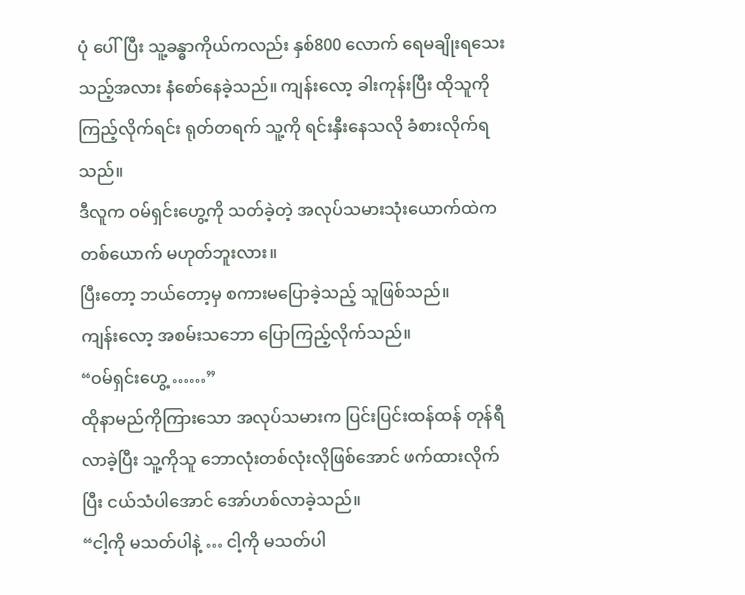ပုံ ပေါ်ပြီး သူ့ခန္ဓာကိုယ်ကလည်း နှစ်800 လောက် ရေမချိုးရသေးသည့်အလား နံစော်နေခဲ့သည်။ ကျန်းလော့ ခါးကုန်းပြီး ထိုသူကိုကြည့်လိုက်ရင်း ရုတ်တရက် သူ့ကို ရင်းနှီးနေသလို ခံစားလိုက်ရသည်။
ဒီလူက ဝမ်ရှင်းဟွေ့ကို သတ်ခဲ့တဲ့ အလုပ်သမားသုံးယောက်ထဲက တစ်ယောက် မဟုတ်ဘူးလား။
ပြီးတော့ ဘယ်တော့မှ စကားမပြောခဲ့သည့် သူဖြစ်သည်။
ကျန်းလော့ အစမ်းသဘော ပြောကြည့်လိုက်သည်။
“ဝမ်ရှင်းဟွေ့ ……”
ထိုနာမည်ကိုကြားသော အလုပ်သမားက ပြင်းပြင်းထန်ထန် တုန်ရီလာခဲ့ပြီး သူ့ကိုသူ ဘောလုံးတစ်လုံးလိုဖြစ်အောင် ဖက်ထားလိုက်ပြီး ငယ်သံပါအောင် အော်ဟစ်လာခဲ့သည်။
“ငါ့ကို မသတ်ပါနဲ့ … ငါ့ကို မသတ်ပါ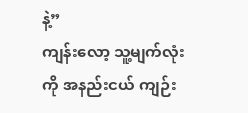နဲ့”
ကျန်းလော့ သူ့မျက်လုံးကို အနည်းငယ် ကျဉ်း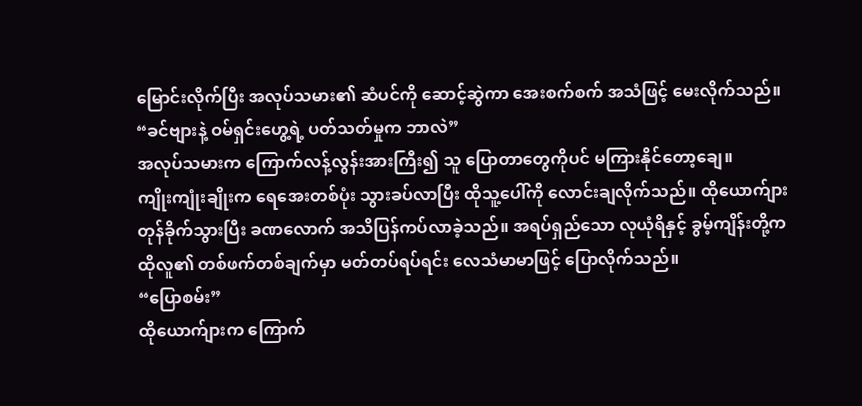မြောင်းလိုက်ပြီး အလုပ်သမား၏ ဆံပင်ကို ဆောင့်ဆွဲကာ အေးစက်စက် အသံဖြင့် မေးလိုက်သည်။
“ခင်ဗျားနဲ့ ဝမ်ရှင်းဟွေ့ရဲ့ ပတ်သတ်မှုက ဘာလဲ”
အလုပ်သမားက ကြောက်လန့်လွန်းအားကြီး၍ သူ ပြောတာတွေကိုပင် မကြားနိုင်တော့ချေ။
ကျိုးကျုံးချိုးက ရေအေးတစ်ပုံး သွားခပ်လာပြီး ထိုသူ့ပေါ်ကို လောင်းချလိုက်သည်။ ထိုယောက်ျား တုန်ခိုက်သွားပြီး ခဏလောက် အသိပြန်ကပ်လာခဲ့သည်။ အရပ်ရှည်သော လုယုံရိနှင့် ခွမ့်ကျိန်းတို့က ထိုလူ၏ တစ်ဖက်တစ်ချက်မှာ မတ်တပ်ရပ်ရင်း လေသံမာမာဖြင့် ပြောလိုက်သည်။
“ပြောစမ်း”
ထိုယောက်ျားက ကြောက်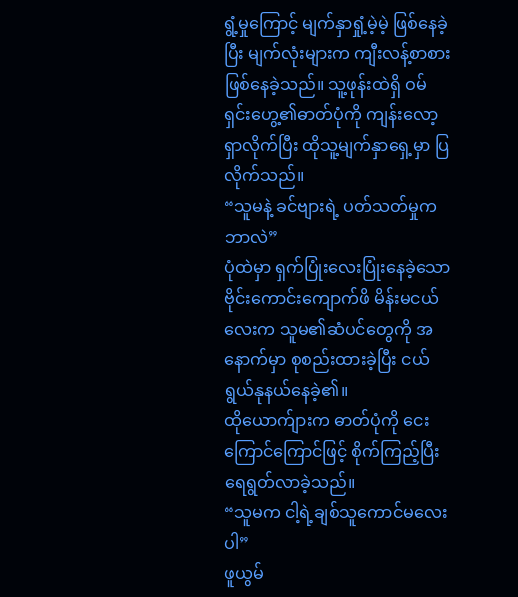ရွံ့မှုကြောင့် မျက်နှာရှုံ့မဲ့မဲ့ ဖြစ်နေခဲ့ပြီး မျက်လုံးများက ကျီးလန့်စာစား ဖြစ်နေခဲ့သည်။ သူ့ဖုန်းထဲရှိ ဝမ်ရှင်းဟွေ့၏ဓာတ်ပုံကို ကျန်းလော့ ရှာလိုက်ပြီး ထိုသူ့မျက်နှာရှေ့မှာ ပြလိုက်သည်။
“သူမနဲ့ ခင်ဗျားရဲ့ ပတ်သတ်မှုက ဘာလဲ”
ပုံထဲမှာ ရှက်ပြုံးလေးပြုံးနေခဲ့သော ဗိုင်းကောင်းကျောက်ဖိ မိန်းမငယ်လေးက သူမ၏ဆံပင်တွေကို အနောက်မှာ စုစည်းထားခဲ့ပြီး ငယ်ရွယ်နုနယ်နေခဲ့၏။
ထိုယောက်ျားက ဓာတ်ပုံကို ငေးကြောင်ကြောင်ဖြင့် စိုက်ကြည့်ပြီး ရေရွတ်လာခဲ့သည်။
“သူမက ငါ့ရဲ့ချစ်သူကောင်မလေးပါ”
ဖူယွမ်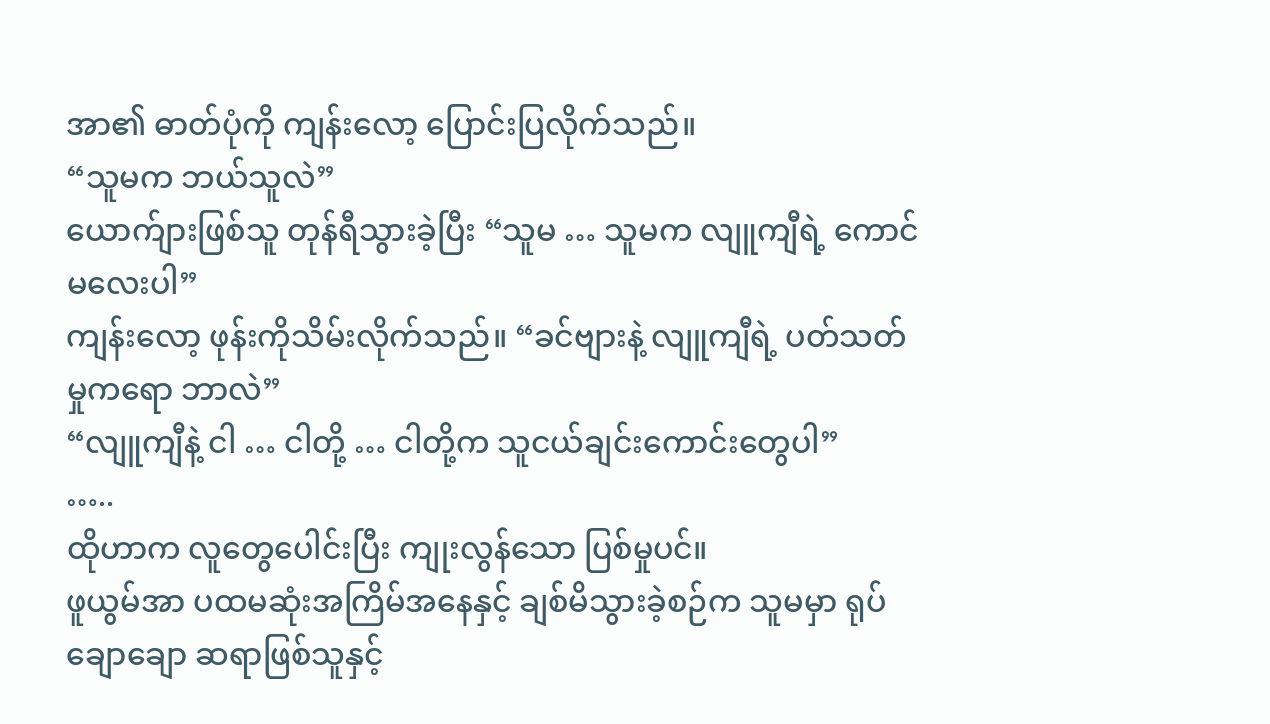အာ၏ ဓာတ်ပုံကို ကျန်းလော့ ပြောင်းပြလိုက်သည်။
“သူမက ဘယ်သူလဲ”
ယောက်ျားဖြစ်သူ တုန်ရီသွားခဲ့ပြီး “သူမ … သူမက လျူကျီရဲ့ ကောင်မလေးပါ”
ကျန်းလော့ ဖုန်းကိုသိမ်းလိုက်သည်။ “ခင်ဗျားနဲ့ လျူကျီရဲ့ ပတ်သတ်မှုကရော ဘာလဲ”
“လျူကျီနဲ့ ငါ … ငါတို့ … ငါတို့က သူငယ်ချင်းကောင်းတွေပါ”
…..
ထိုဟာက လူတွေပေါင်းပြီး ကျုးလွန်သော ပြစ်မှုပင်။
ဖူယွမ်အာ ပထမဆုံးအကြိမ်အနေနှင့် ချစ်မိသွားခဲ့စဉ်က သူမမှာ ရုပ်ချောချော ဆရာဖြစ်သူနှင့်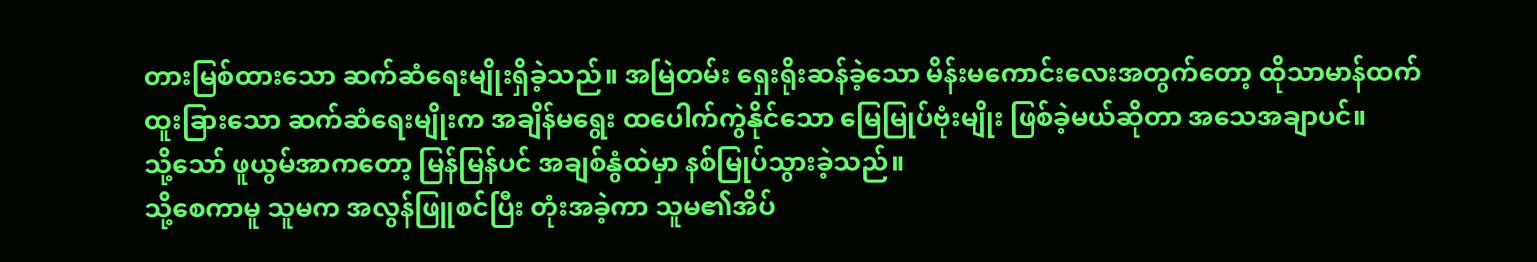တားမြစ်ထားသော ဆက်ဆံရေးမျိုးရှိခဲ့သည်။ အမြဲတမ်း ရှေးရိုးဆန်ခဲ့သော မိန်းမကောင်းလေးအတွက်တော့ ထိုသာမာန်ထက် ထူးခြားသော ဆက်ဆံရေးမျိုးက အချိန်မရွေး ထပေါက်ကွဲနိုင်သော မြေမြုပ်ဗုံးမျိုး ဖြစ်ခဲ့မယ်ဆိုတာ အသေအချာပင်။
သို့သော် ဖူယွမ်အာကတော့ မြန်မြန်ပင် အချစ်နွံထဲမှာ နစ်မြုပ်သွားခဲ့သည်။
သို့စေကာမူ သူမက အလွန်ဖြူစင်ပြီး တုံးအခဲ့ကာ သူမ၏အိပ်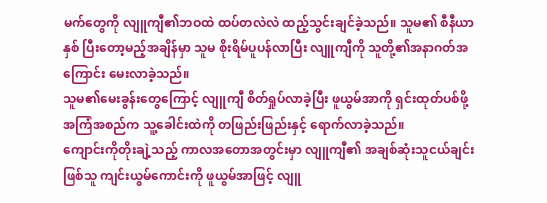မက်တွေကို လျူကျီ၏ဘဝထဲ ထပ်တလဲလဲ ထည့်သွင်းချင်ခဲ့သည်။ သူမ၏ စီနီယာနှစ် ပြီးတော့မည့်အချိန်မှာ သူမ စိုးရိမ်ပူပန်လာပြီး လျူကျီကို သူတို့၏အနာဂတ်အကြောင်း မေးလာခဲ့သည်။
သူမ၏မေးခွန်းတွေကြောင့် လျူကျီ စိတ်ရှုပ်လာခဲ့ပြီး ဖူယွမ်အာကို ရှင်းထုတ်ပစ်ဖို့ အကြံအစည်က သူ့ခေါင်းထဲကို တဖြည်းဖြည်းနှင့် ရောက်လာခဲ့သည်။
ကျောင်းကိုတိုးချဲ့သည့် ကာလအတောအတွင်းမှာ လျူကျီ၏ အချစ်ဆုံးသူငယ်ချင်းဖြစ်သူ ကျင်းယွမ်ကောင်းကို ဖူယွမ်အာဖြင့် လျူ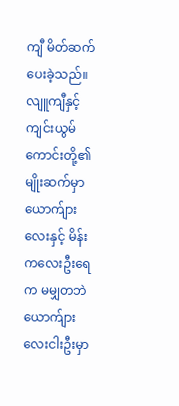ကျီ မိတ်ဆက်ပေးခဲ့သည်။
လျူကျီနှင့် ကျင်းယွမ်ကောင်းတို့၏ မျိုးဆက်မှာ ယောက်ျားလေးနှင့် မိန်းကလေးဦးရေက မမျှတဘဲ ယောက်ျားလေးငါးဦးမှာ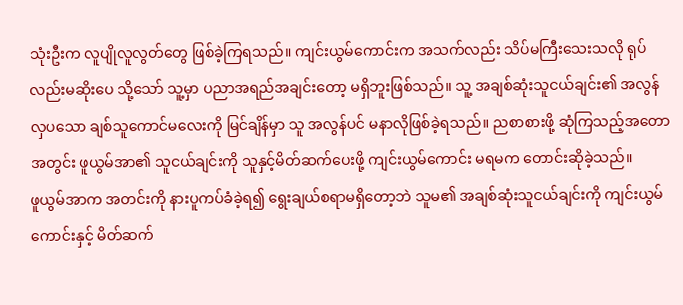သုံးဦးက လူပျိုလူလွတ်တွေ ဖြစ်ခဲ့ကြရသည်။ ကျင်းယွမ်ကောင်းက အသက်လည်း သိပ်မကြီးသေးသလို ရုပ်လည်းမဆိုးပေ သို့သော် သူ့မှာ ပညာအရည်အချင်းတော့ မရှိဘူးဖြစ်သည်။ သူ့ အချစ်ဆုံးသူငယ်ချင်း၏ အလွန်လှပသော ချစ်သူကောင်မလေးကို မြင်ချိန်မှာ သူ အလွန်ပင် မနာလိုဖြစ်ခဲ့ရသည်။ ညစာစားဖို့ ဆုံကြသည့်အတောအတွင်း ဖူယွမ်အာ၏ သူငယ်ချင်းကို သူနှင့်မိတ်ဆက်ပေးဖို့ ကျင်းယွမ်ကောင်း မရမက တောင်းဆိုခဲ့သည်။
ဖူယွမ်အာက အတင်းကို နားပူကပ်ခံခဲ့ရ၍ ရွေးချယ်စရာမရှိတော့ဘဲ သူမ၏ အချစ်ဆုံးသူငယ်ချင်းကို ကျင်းယွမ်ကောင်းနှင့် မိတ်ဆက်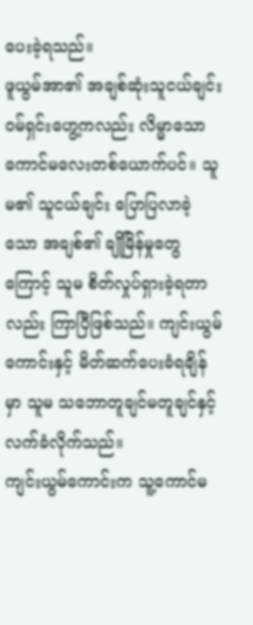ပေးခဲ့ရသည်။
ဖူယွမ်အာ၏ အချစ်ဆုံးသူငယ်ချင်း ဝမ်ရှင်းဟွေ့ကလည်း လိမ္မာသော ကောင်မလေးတစ်ယောက်ပင်။ သူမ၏ သူငယ်ချင်း ပြောပြလာခဲ့သော အချစ်၏ ချိုမြိန်မှုတွေကြောင့် သူမ စိတ်လှုပ်ရှားခဲ့ရတာလည်း ကြာပြီဖြစ်သည်။ ကျင်းယွမ်ကောင်းနှင့် မိတ်ဆက်ပေးခံရချိန်မှာ သူမ သဘောတူချင်မတူချင်နှင့် လက်ခံလိုက်သည်။
ကျင်းယွမ်ကောင်းက သူ့ကောင်မ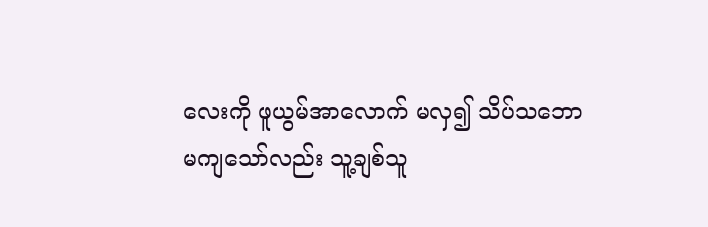လေးကို ဖူယွမ်အာလောက် မလှ၍ သိပ်သဘောမကျသော်လည်း သူ့ချစ်သူ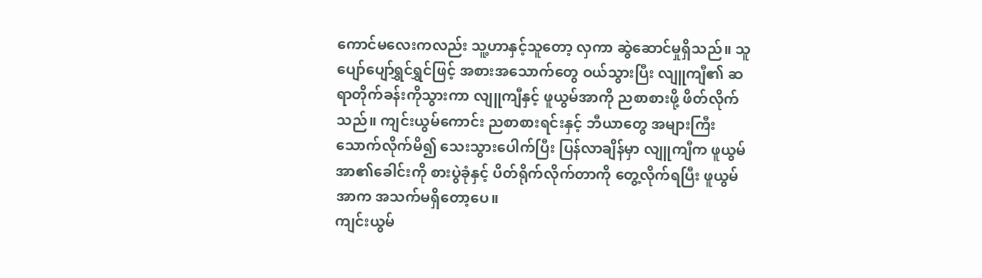ကောင်မလေးကလည်း သူ့ဟာနှင့်သူတော့ လှကာ ဆွဲဆောင်မှုရှိသည်။ သူ ပျော်ပျော်ရွှင်ရွှင်ဖြင့် အစားအသောက်တွေ ဝယ်သွားပြီး လျူကျီ၏ ဆရာတိုက်ခန်းကိုသွားကာ လျူကျီနှင့် ဖူယွမ်အာကို ညစာစားဖို့ ဖိတ်လိုက်သည်။ ကျင်းယွမ်ကောင်း ညစာစားရင်းနှင့် ဘီယာတွေ အများကြီး သောက်လိုက်မိ၍ သေးသွားပေါက်ပြီး ပြန်လာချိန်မှာ လျူကျီက ဖူယွမ်အာ၏ခေါင်းကို စားပွဲခုံနှင့် ပိတ်ရိုက်လိုက်တာကို တွေ့လိုက်ရပြီး ဖူယွမ်အာက အသက်မရှိတော့ပေ။
ကျင်းယွမ်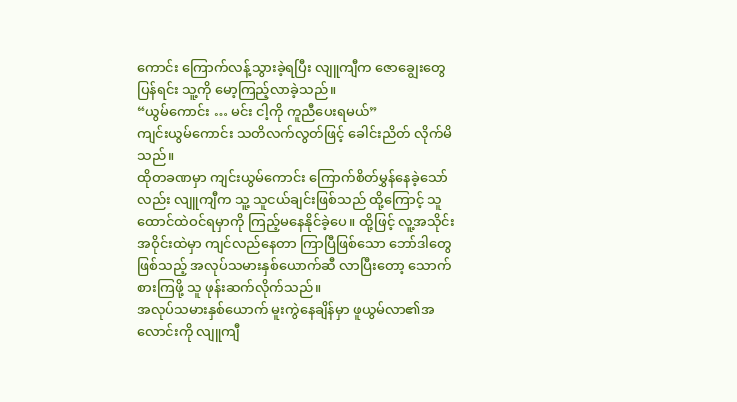ကောင်း ကြောက်လန့်သွားခဲ့ရပြီး လျူကျီက ဇောချွေးတွေပြန်ရင်း သူ့ကို မော့ကြည့်လာခဲ့သည်။
“ယွမ်ကောင်း … မင်း ငါ့ကို ကူညီပေးရမယ်”
ကျင်းယွမ်ကောင်း သတိလက်လွတ်ဖြင့် ခေါင်းညိတ် လိုက်မိသည်။
ထိုတခဏမှာ ကျင်းယွမ်ကောင်း ကြောက်စိတ်မွှန်နေခဲ့သော်လည်း လျူကျီက သူ့ သူငယ်ချင်းဖြစ်သည် ထို့ကြောင့် သူထောင်ထဲဝင်ရမှာကို ကြည့်မနေနိုင်ခဲ့ပေ။ ထို့ဖြင့် လူ့အသိုင်းအဝိုင်းထဲမှာ ကျင်လည်နေတာ ကြာပြီဖြစ်သော ဘော်ဒါတွေဖြစ်သည့် အလုပ်သမားနှစ်ယောက်ဆီ လာပြီးတော့ သောက်စားကြဖို့ သူ ဖုန်းဆက်လိုက်သည်။
အလုပ်သမားနှစ်ယောက် မူးကွဲနေချိန်မှာ ဖူယွမ်လာ၏အလောင်းကို လျူကျီ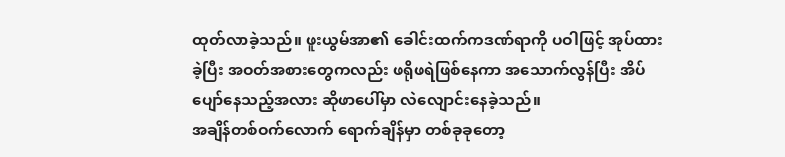ထုတ်လာခဲ့သည်။ ဖူးယွမ်အာ၏ ခေါင်းထက်ကဒဏ်ရာကို ပဝါဖြင့် အုပ်ထားခဲ့ပြီး အဝတ်အစားတွေကလည်း ဖရိုဖရဲဖြစ်နေကာ အသောက်လွန်ပြီး အိပ်ပျော်နေသည့်အလား ဆိုဖာပေါ်မှာ လဲလျောင်းနေခဲ့သည်။
အချိန်တစ်ဝက်လောက် ရောက်ချိန်မှာ တစ်ခုခုတော့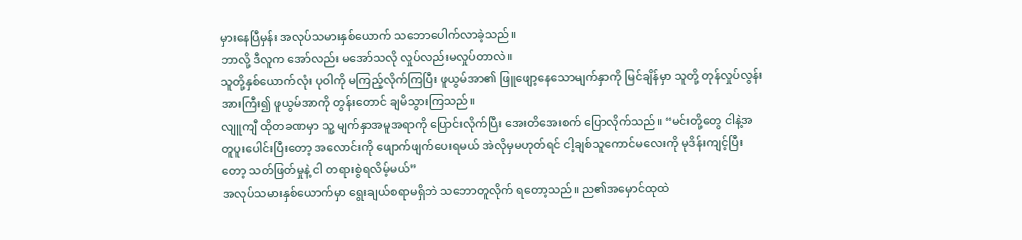မှားနေပြီမှန်း အလုပ်သမားနှစ်ယောက် သဘောပေါက်လာခဲ့သည်။
ဘာလို့ ဒီလူက အော်လည်း မအော်သလို လှုပ်လည်းမလှုပ်တာလဲ။
သူတို့နှစ်ယောက်လုံး ပုဝါကို မကြည့်လိုက်ကြပြီး ဖူယွမ်အာ၏ ဖြူဖျော့နေသောမျက်နှာကို မြင်ချိန်မှာ သူတို့ တုန်လှုပ်လွန်းအားကြီး၍ ဖူယွမ်အာကို တွန်းတောင် ချမိသွားကြသည်။
လျူကျီ ထိုတခဏမှာ သူ့ မျက်နှာအမူအရာကို ပြောင်းလိုက်ပြီး အေးတိအေးစက် ပြောလိုက်သည်။ “မင်းတို့တွေ ငါနဲ့အတူပူးပေါင်းပြီးတော့ အလောင်းကို ဖျောက်ဖျက်ပေးရမယ် အဲလိုမှမဟုတ်ရင် ငါ့ချစ်သူကောင်မလေးကို မုဒိန်းကျင့်ပြီးတော့ သတ်ဖြတ်မှုနဲ့ ငါ တရားစွဲရလိမ့်မယ်”
အလုပ်သမားနှစ်ယောက်မှာ ရွေးချယ်စရာမရှိဘဲ သဘောတူလိုက် ရတော့သည်။ ည၏အမှောင်ထုထဲ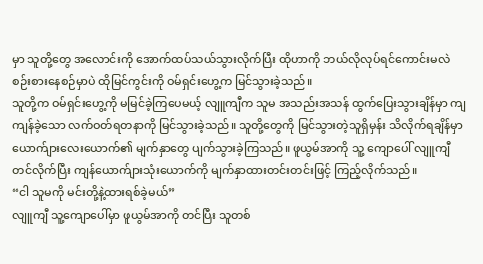မှာ သူတို့တွေ အလောင်းကို အောက်ထပ်သယ်သွားလိုက်ပြီး ထိုဟာကို ဘယ်လိုလုပ်ရင်ကောင်းမလဲ စဉ်းစားနေစဉ်မှာပဲ ထိုမြင်ကွင်းကို ဝမ်ရှင်းဟွေ့က မြင်သွားခဲ့သည်။
သူတို့က ဝမ်ရှင်းဟွေ့ကို မမြင်ခဲ့ကြပေမယ့် လျူကျီက သူမ အသည်းအသန် ထွက်ပြေးသွားချိန်မှာ ကျကျန်ခဲ့သော လက်ဝတ်ရတနာကို မြင်သွားခဲ့သည်။ သူတို့တွေကို မြင်သွားတဲ့သူရှိမှန်း သိလိုက်ရချိန်မှာ ယောက်ျားလေးယောက်၏ မျက်နှာတွေ ပျက်သွားခဲ့ကြသည်။ ဖူယွမ်အာကို သူ့ ကျောပေါ် လျူကျီ တင်လိုက်ပြီး ကျန်ယောက်ျားသုံးယောက်ကို မျက်နှာထားတင်းတင်းဖြင့် ကြည့်လိုက်သည်။
“ငါ သူမကို မင်းတို့နဲ့ထားရစ်ခဲ့မယ်”
လျူကျီ သူ့ကျောပေါ်မှာ ဖူယွမ်အာကို တင်ပြီး သူတစ်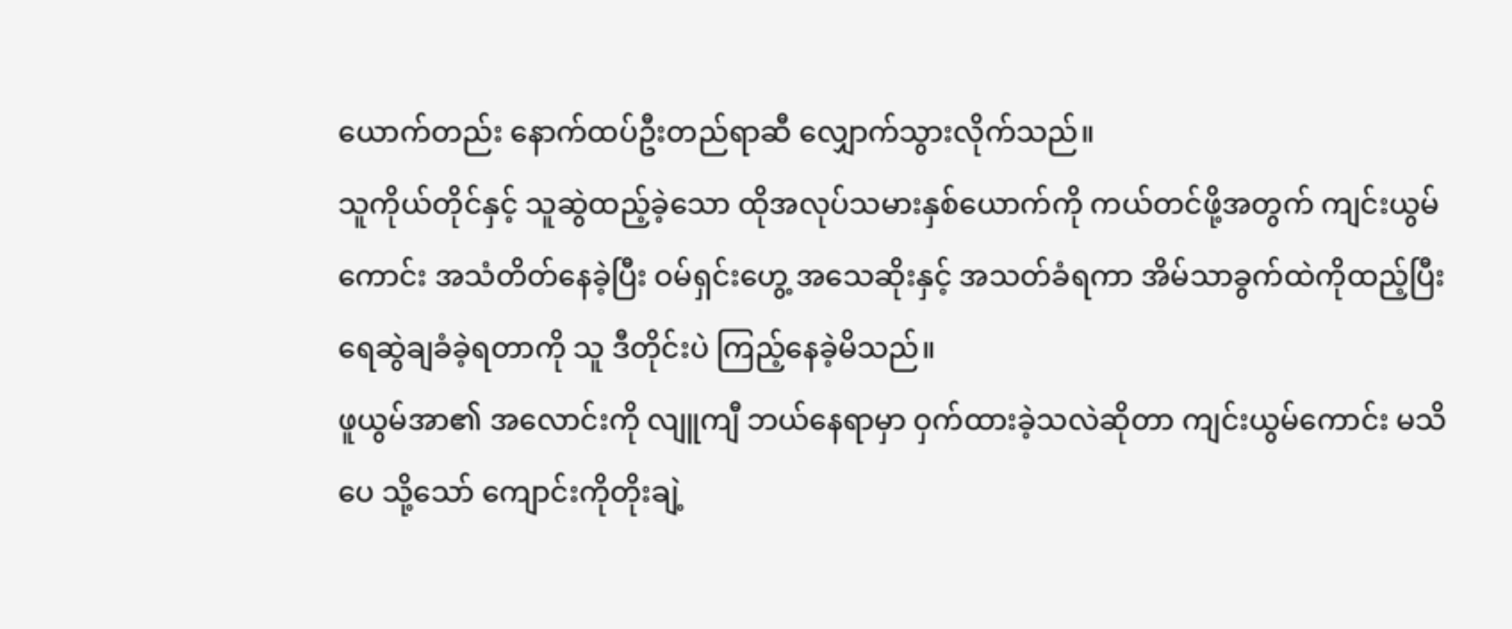ယောက်တည်း နောက်ထပ်ဦးတည်ရာဆီ လျှောက်သွားလိုက်သည်။
သူကိုယ်တိုင်နှင့် သူဆွဲထည့်ခဲ့သော ထိုအလုပ်သမားနှစ်ယောက်ကို ကယ်တင်ဖို့အတွက် ကျင်းယွမ်ကောင်း အသံတိတ်နေခဲ့ပြီး ဝမ်ရှင်းဟွေ့ အသေဆိုးနှင့် အသတ်ခံရကာ အိမ်သာခွက်ထဲကိုထည့်ပြီး ရေဆွဲချခံခဲ့ရတာကို သူ ဒီတိုင်းပဲ ကြည့်နေခဲ့မိသည်။
ဖူယွမ်အာ၏ အလောင်းကို လျူကျီ ဘယ်နေရာမှာ ဝှက်ထားခဲ့သလဲဆိုတာ ကျင်းယွမ်ကောင်း မသိပေ သို့သော် ကျောင်းကိုတိုးချဲ့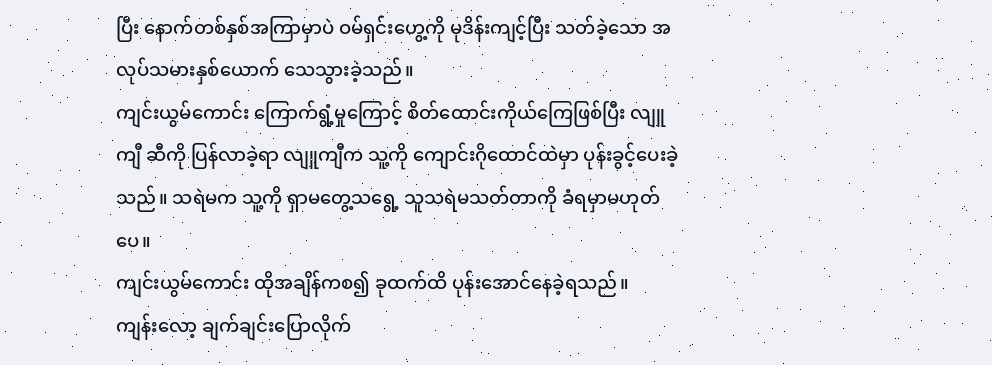ပြီး နောက်တစ်နှစ်အကြာမှာပဲ ဝမ်ရှင်းဟွေ့ကို မုဒိန်းကျင့်ပြီး သတ်ခဲ့သော အလုပ်သမားနှစ်ယောက် သေသွားခဲ့သည်။
ကျင်းယွမ်ကောင်း ကြောက်ရွံ့မှုကြောင့် စိတ်ထောင်းကိုယ်ကြေဖြစ်ပြီး လျူကျီ ဆီကို ပြန်လာခဲ့ရာ လျူကျီက သူ့ကို ကျောင်းဂိုထောင်ထဲမှာ ပုန်းခွင့်ပေးခဲ့သည်။ သရဲမက သူ့ကို ရှာမတွေ့သရွေ့ သူသရဲမသတ်တာကို ခံရမှာမဟုတ်ပေ။
ကျင်းယွမ်ကောင်း ထိုအချိန်ကစ၍ ခုထက်ထိ ပုန်းအောင်နေခဲ့ရသည်။
ကျန်းလော့ ချက်ချင်းပြောလိုက်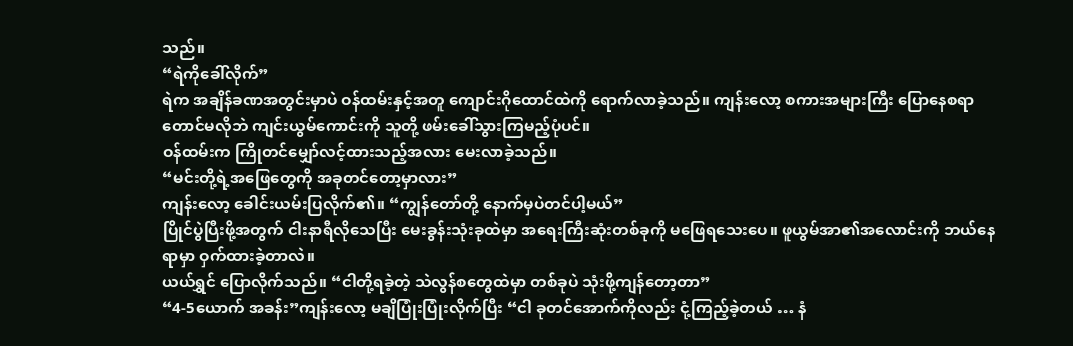သည်။
“ရဲကိုခေါ်လိုက်”
ရဲက အချိန်ခဏအတွင်းမှာပဲ ဝန်ထမ်းနှင့်အတူ ကျောင်းဂိုထောင်ထဲကို ရောက်လာခဲ့သည်။ ကျန်းလော့ စကားအများကြီး ပြောနေစရာတောင်မလိုဘဲ ကျင်းယွမ်ကောင်းကို သူတို့ ဖမ်းခေါ်သွားကြမည့်ပုံပင်။
ဝန်ထမ်းက ကြိုတင်မျှော်လင့်ထားသည့်အလား မေးလာခဲ့သည်။
“မင်းတို့ရဲ့အဖြေတွေကို အခုတင်တော့မှာလား”
ကျန်းလော့ ခေါင်းယမ်းပြလိုက်၏။ “ကျွန်တော်တို့ နောက်မှပဲတင်ပါ့မယ်”
ပြိုင်ပွဲပြီးဖို့အတွက် ငါးနာရီလိုသေပြီး မေးခွန်းသုံးခုထဲမှာ အရေးကြီးဆုံးတစ်ခုကို မဖြေရသေးပေ။ ဖူယွမ်အာ၏အလောင်းကို ဘယ်နေရာမှာ ဝှက်ထားခဲ့တာလဲ။
ယယ်ရွှင် ပြောလိုက်သည်။ “ငါတို့ရခဲ့တဲ့ သဲလွန်စတွေထဲမှာ တစ်ခုပဲ သုံးဖို့ကျန်တော့တာ”
“4-5ယောက် အခန်း”ကျန်းလော့ မချိပြုံးပြုံးလိုက်ပြီး “ငါ ခုတင်အောက်ကိုလည်း ငုံ့ကြည့်ခဲ့တယ် … နံ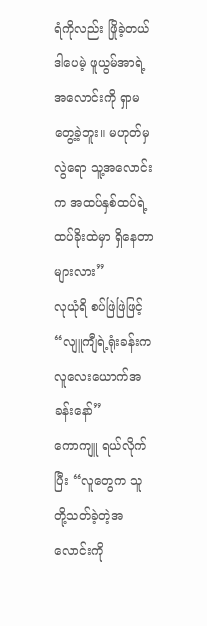ရံကိုလည်း ဖြိုခဲ့တယ် ဒါပေမဲ့ ဖူယွမ်အာရဲ့အလောင်းကို ရှာမတွေ့ခဲ့ဘူး။ မဟုတ်မှလွဲရော သူ့အလောင်းက အထပ်နှစ်ထပ်ရဲ့ ထပ်ခိုးထဲမှာ ရှိနေတာများလား”
လုယုံရိ စပ်ဖြဲဖြဲဖြင့် “လျူကျီရဲ့ရုံးခန်းက လူလေးယောက်အခန်းနော်”
ကောကျူ ရယ်လိုက်ပြီး “လူတွေက သူတို့သတ်ခဲ့တဲ့အလောင်းကို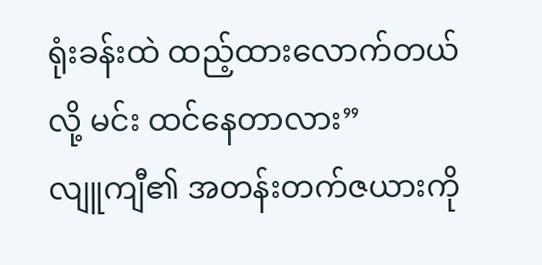ရုံးခန်းထဲ ထည့်ထားလောက်တယ်လို့ မင်း ထင်နေတာလား”
လျူကျီ၏ အတန်းတက်ဇယားကို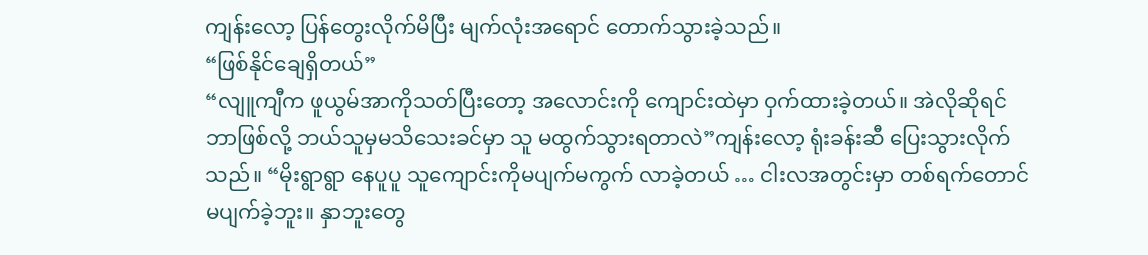ကျန်းလော့ ပြန်တွေးလိုက်မိပြီး မျက်လုံးအရောင် တောက်သွားခဲ့သည်။
“ဖြစ်နိုင်ချေရှိတယ်”
“လျူကျီက ဖူယွမ်အာကိုသတ်ပြီးတော့ အလောင်းကို ကျောင်းထဲမှာ ဝှက်ထားခဲ့တယ်။ အဲလိုဆိုရင် ဘာဖြစ်လို့ ဘယ်သူမှမသိသေးခင်မှာ သူ မထွက်သွားရတာလဲ”ကျန်းလော့ ရုံးခန်းဆီ ပြေးသွားလိုက်သည်။ “မိုးရွာရွာ နေပူပူ သူကျောင်းကိုမပျက်မကွက် လာခဲ့တယ် … ငါးလအတွင်းမှာ တစ်ရက်တောင် မပျက်ခဲ့ဘူး။ နှာဘူးတွေ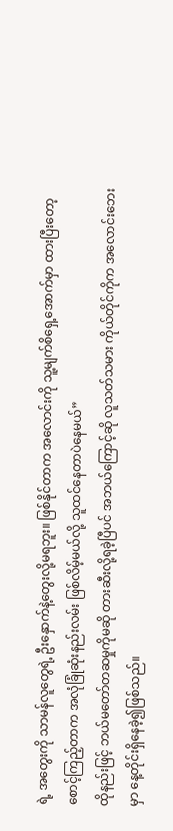ရဲ့ အတွေးကို သာမန်လူတွေရဲ့ ဦးနှောက်နဲ့တွေးလို့မရဘူး။ ဖြစ်နိုင်တာက အလောင်းကို သူ့မျက်စိရှေ့အောက်မှာ ထားပြီးတော့ စောင့်ကြည့်တာက အလုံခြုံဆုံးနည်းလမ်း ဖြစ်လိမ့်မယ်လို့ သူထင်နေတာပဲနေမယ်”
ထိုနည်းဖြင့် ဘယ်မတော်တဆမှုကိုမဆို တားဆီးလို့ရခဲ့ပြီပင် အဘယ်ကြောင့်ဆို လူသတ်သမား ကိုယ်တိုင်ကိုက အလောင်းဘေးမှာ နေ့တိုင်းရှိနေခဲ့၍ဖြစ်သည်။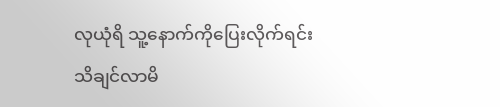လုယုံရိ သူ့နောက်ကိုပြေးလိုက်ရင်း သိချင်လာမိ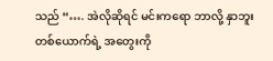သည် “…. အဲလိုဆိုရင် မင်းကရော ဘာလို့ နှာဘူးတစ်ယောက်ရဲ့ အတွေးကို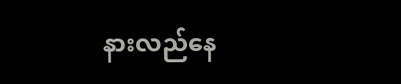နားလည်နေ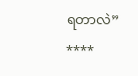ရတာလဲ”
****